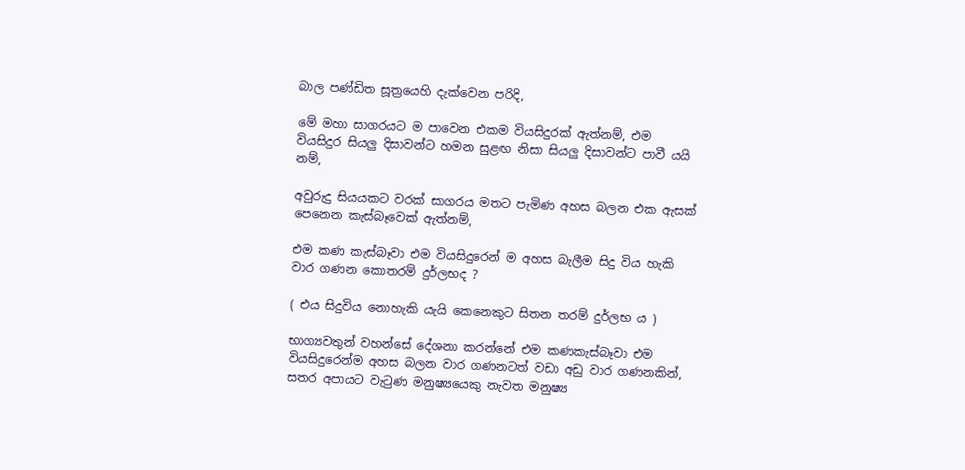බාල පණ්ඩිත සූත්‍රයෙහි දැක්වෙන පරිදි,

මේ මහා සාගරයට ම පාවෙන එකම වියසිදුරක් ඇත්නම්, එම වියසිදුර සියලු දිසාවන්ට හමන සුළඟ නිසා සියලු දිසාවන්ට පාවී යයි නම්,

අවුරුදු සියයකට වරක් සාගරය මතට පැමිණ අහස බලන එක ඇසක් පෙනෙන කැස්බෑවෙක් ඇත්නම්,

එම කණ කැස්බෑවා එම වියසිදුරෙන් ම අහස බැලීම සිදු විය හැකි වාර ගණන කොතරම් දුර්ලභද ?

( එය සිදුවිය නොහැකි යැයි කෙනෙකුට සිතන තරම් දුර්ලභ ය )

භාග්‍යවතුන් වහන්සේ දේශනා කරන්නේ එම කණකැස්බෑවා එම වියසිදුරෙන්ම අහස බලන වාර ගණනටත් වඩා අඩු වාර ගණනකින්, සතර අපායට වැටුණ මනුෂ්‍යයෙකු නැවත මනුෂ්‍ය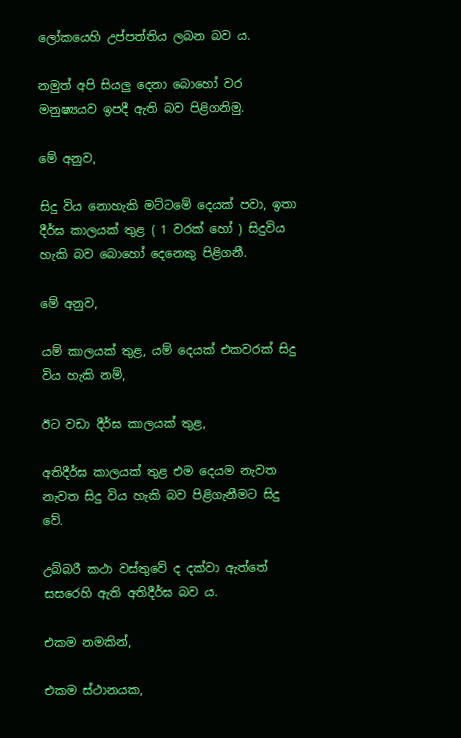ලෝකයෙහි උප්පත්තිය ලබන බව ය.

නමුත් අපි සියලු දෙනා බොහෝ වර මනුෂ්‍යයව ඉපදී ඇති බව පිළිගනිමු.

මේ අනුව,

සිදු විය නොහැකි මට්ටමේ දෙයක් පවා, ඉතා දීර්ඝ කාලයක් තුළ ( 1 වරක් හෝ ) සිදුවිය හැකි බව බොහෝ දෙනෙකු පිළිගනී.

මේ අනුව,

යම් කාලයක් තුළ, යම් දෙයක් එකවරක් සිදු විය හැකි නම්,

ඊට වඩා දීර්ඝ කාලයක් තුළ,

අතිදීර්ඝ කාලයක් තුළ එම දෙයම නැවත නැවත සිදු විය හැකි බව පිළිගැනීමට සිදු වේ.

උබ්බරී කථා වස්තුවේ ද දක්වා ඇත්තේ සසරෙහි ඇති අතිදීර්ඝ බව ය.

එකම නමකින්,

එකම ස්ථානයක,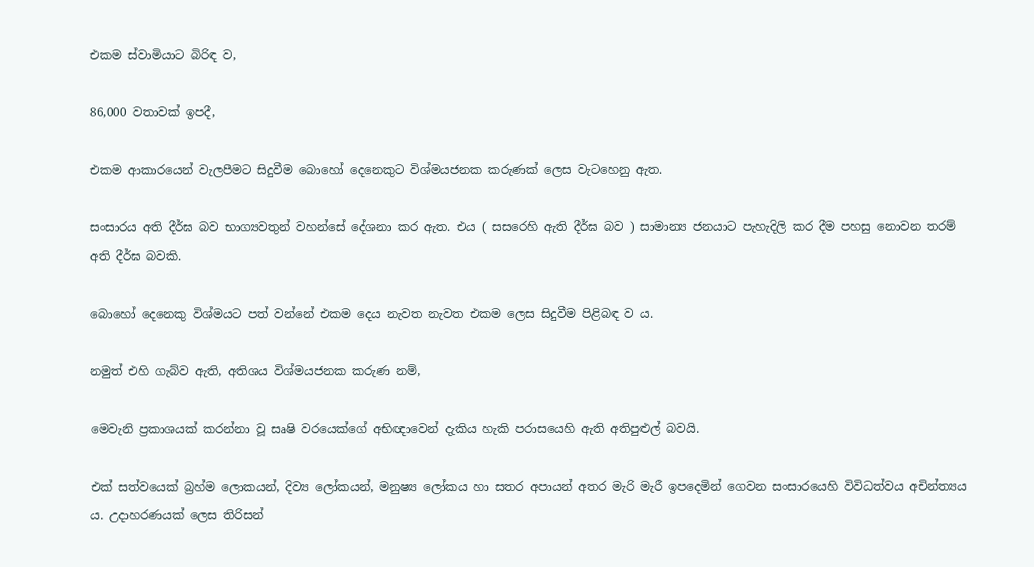එකම ස්වාමියාට බිරිඳ ව,

86,000 වතාවක් ඉපදී,

එකම ආකාරයෙන් වැලපීමට සිදුවීම බොහෝ දෙනෙකුට විශ්මයජනක කරුණක් ලෙස වැටහෙනු ඇත.

සංසාරය අති දීර්ඝ බව භාග්‍යවතුන් වහන්සේ දේශනා කර ඇත. එය ( සසරෙහි ඇති දීර්ඝ බව ) සාමාන්‍ය ජනයාට පැහැදිලි කර දීම පහසු නොවන තරම් අති දීර්ඝ බවකි.

බොහෝ දෙනෙකු විශ්මයට පත් වන්නේ එකම දෙය නැවත නැවත එකම ලෙස සිදුවීම පිළිබඳ ව ය.

නමුත් එහි ගැබ්ව ඇති, අතිශය විශ්මයජනක කරුණ නම්,

මෙවැනි ප්‍රකාශයක් කරන්නා වූ සෘෂි වරයෙක්ගේ අභිඥාවෙන් දැකිය හැකි පරාසයෙහි ඇති අතිපුළුල් බවයි.

එක් සත්වයෙක් බ්‍රහ්ම ලොකයන්, දිව්‍ය ලෝකයන්, මනුෂ්‍ය ලෝකය හා සතර අපායන් අතර මැරි මැරී ඉපදෙමින් ගෙවන සංසාරයෙහි විවිධත්වය අචින්ත්‍යය ය. උදාහරණයක් ලෙස තිරිසන්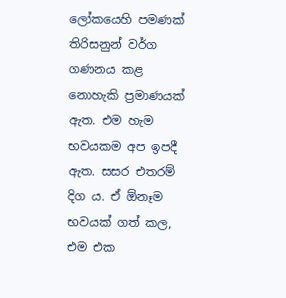ලෝකයෙහි පමණක් තිරිසනුන් වර්ග ගණනය කළ නොහැකි ප්‍රමාණයක් ඇත. එම හැම භවයකම අප ඉපදී ඇත. සසර එතරම් දිග ය. ඒ ඕනෑම භවයක් ගත් කල, එම එක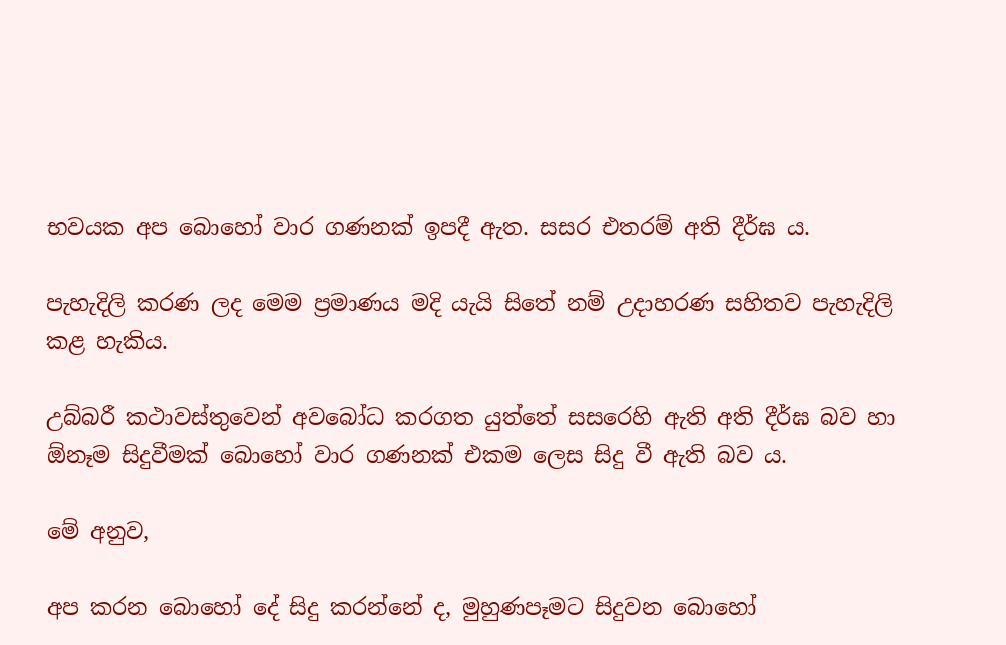භවයක අප බොහෝ වාර ගණනක් ඉපදී ඇත. සසර එතරම් අති දීර්ඝ ය.

පැහැදිලි කරණ ලද මෙම ප්‍රමාණය මදි යැයි සිතේ නම් උදාහරණ සහිතව පැහැදිලි කළ හැකිය.

උබ්බරී කථාවස්තුවෙන් අවබෝධ කරගත යුත්තේ සසරෙහි ඇති අති දීර්ඝ බව හා ඕනෑම සිදුවීමක් බොහෝ වාර ගණනක් එකම ලෙස සිදු වී ඇති බව ය.

මේ අනුව,

අප කරන බොහෝ දේ සිදු කරන්නේ ද, මුහුණපෑමට සිදුවන බොහෝ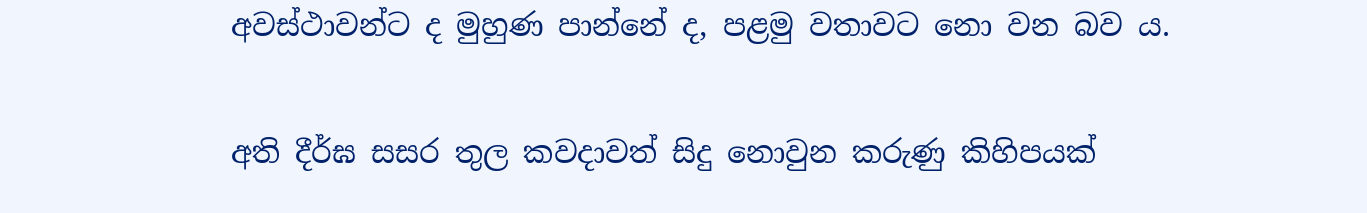අවස්ථාවන්ට ද මුහුණ පාන්නේ ද, පළමු වතාවට නො වන බව ය.

අති දීර්ඝ සසර තුල කවදාවත් සිදු නොවුන කරුණු කිහිපයක්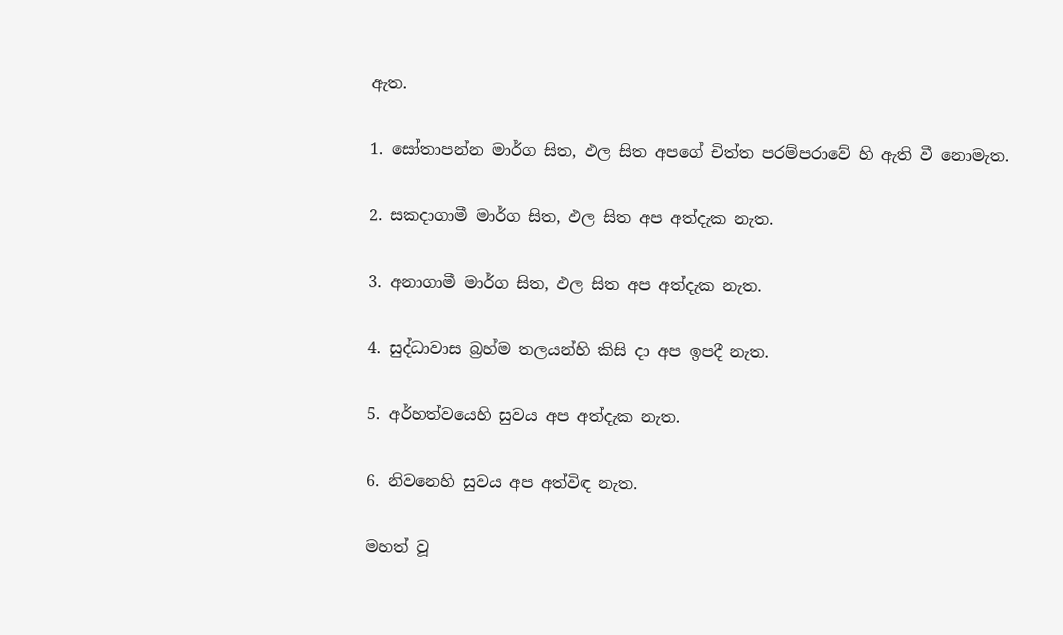ඇත.

1. සෝතාපන්න මාර්ග සිත, ඵල සිත අපගේ චිත්ත පරම්පරාවේ හි ඇති වී නොමැත.

2. සකදාගාමී මාර්ග සිත, ඵල සිත අප අත්දැක නැත.

3. අනාගාමී මාර්ග සිත, ඵල සිත අප අත්දැක නැත.

4. සුද්ධාවාස බ්‍රහ්ම තලයන්හි කිසි දා අප ඉපදී නැත.

5. අර්හත්වයෙහි සුවය අප අත්දැක නැත.

6. නිවනෙහි සුවය අප අත්විඳ නැත.

මහත් වූ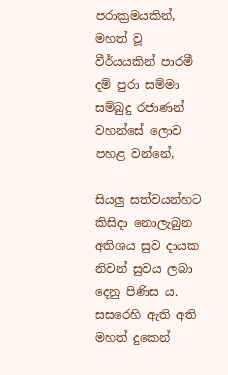පරාක්‍රමයකින්, මහත් වූ වීර්යයකින් පාරමී දම් පුරා සම්මා සම්බුදු රජාණන් වහන්සේ ලොව පහළ වන්නේ,

සියලු සත්වයන්හට කිසිදා නොලැබුන අතිශය සුව දායක නිවන් සුවය ලබා දෙනු පිණිස ය. සසරෙහි ඇති අති මහත් දුකෙන්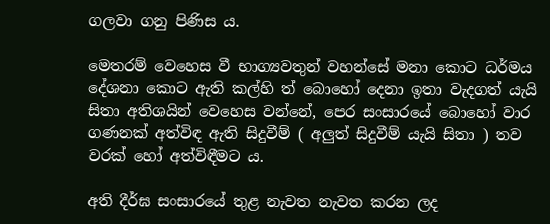ගලවා ගනු පිණිස ය.

මෙතරම් වෙහෙස වී භාග්‍යවතුන් වහන්සේ මනා කොට ධර්මය දේශනා කොට ඇති කල්හි ත් බොහෝ දෙනා ඉතා වැදගත් යැයි සිතා අතිශයින් වෙහෙස වන්නේ, පෙර සංසාරයේ බොහෝ වාර ගණනක් අත්විඳ ඇති සිදුවීම් ( අලුත් සිදුවීම් යැයි සිතා ) තව වරක් හෝ අත්විඳීමට ය.

අති දීර්ඝ සංසාරයේ තුළ නැවත නැවත කරන ලද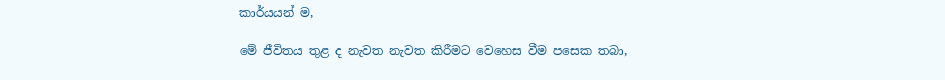කාර්යයන් ම,

මේ ජීවිතය තුළ ද නැවත නැවත කිරීමට වෙහෙස වීම පසෙක තබා,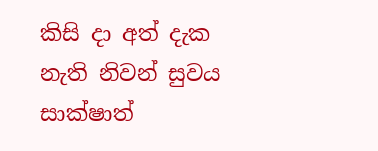කිසි දා අත් දැක නැති නිවන් සුවය සාක්ෂාත්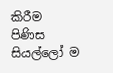කිරීම පිණිස සියල්ලෝ ම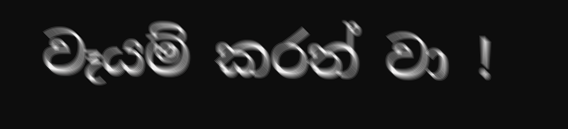වෑයම් කරත් වා !